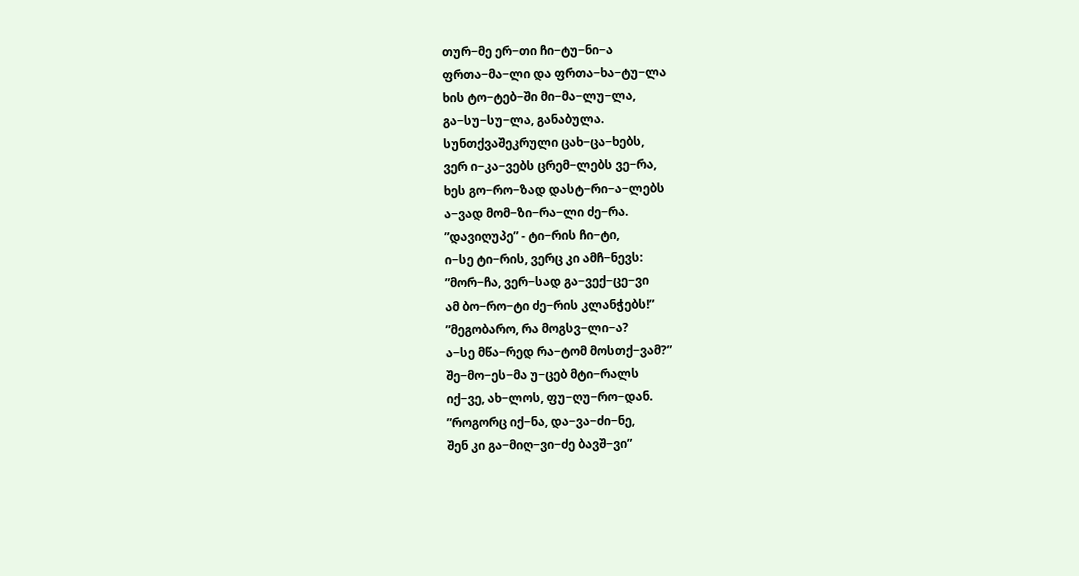თურ−მე ერ−თი ჩი−ტუ−ნი−ა
ფრთა−მა−ლი და ფრთა−ხა−ტუ−ლა
ხის ტო−ტებ−ში მი−მა−ლუ−ლა,
გა−სუ−სუ−ლა, განაბულა.
სუნთქვაშეკრული ცახ−ცა−ხებს,
ვერ ი−კა−ვებს ცრემ−ლებს ვე−რა,
ხეს გო−რო−ზად დასტ−რი−ა−ლებს
ა−ვად მომ−ზი−რა−ლი ძე−რა.
”დავიღუპე” - ტი−რის ჩი−ტი,
ი−სე ტი−რის, ვერც კი ამჩ−ნევს:
”მორ−ჩა, ვერ−სად გა−ვექ−ცე−ვი
ამ ბო−რო−ტი ძე−რის კლანჭებს!”
”მეგობარო, რა მოგსვ−ლი−ა?
ა−სე მწა−რედ რა−ტომ მოსთქ−ვამ?”
შე−მო−ეს−მა უ−ცებ მტი−რალს
იქ−ვე, ახ−ლოს, ფუ−ღუ−რო−დან.
”როგორც იქ−ნა, და−ვა−ძი−ნე,
შენ კი გა−მიღ−ვი−ძე ბავშ−ვი”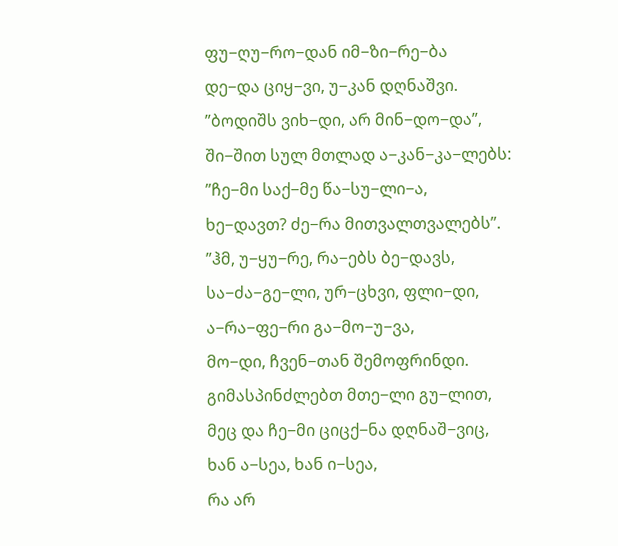ფუ−ღუ−რო−დან იმ−ზი−რე−ბა
დე−და ციყ−ვი, უ−კან დღნაშვი.
”ბოდიშს ვიხ−დი, არ მინ−დო−და”,
ში−შით სულ მთლად ა−კან−კა−ლებს:
”ჩე−მი საქ−მე წა−სუ−ლი−ა,
ხე−დავთ? ძე−რა მითვალთვალებს”.
”ჰმ, უ−ყუ−რე, რა−ებს ბე−დავს,
სა−ძა−გე−ლი, ურ−ცხვი, ფლი−დი,
ა−რა−ფე−რი გა−მო−უ−ვა,
მო−დი, ჩვენ−თან შემოფრინდი.
გიმასპინძლებთ მთე−ლი გუ−ლით,
მეც და ჩე−მი ციცქ−ნა დღნაშ−ვიც,
ხან ა−სეა, ხან ი−სეა,
რა არ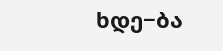ხდე−ბა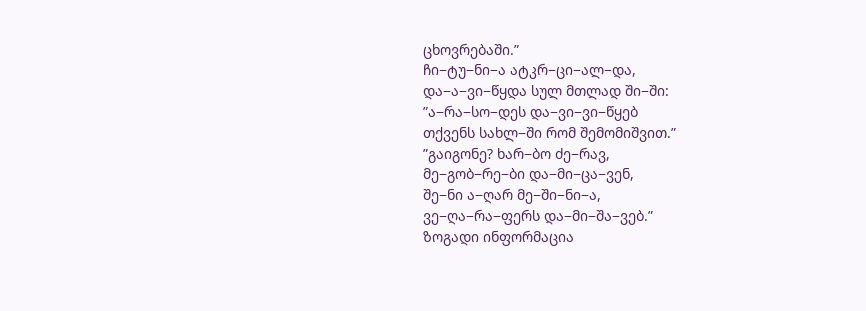ცხოვრებაში.”
ჩი−ტუ−ნი−ა ატკრ−ცი−ალ−და,
და−ა−ვი−წყდა სულ მთლად ში−ში:
”ა−რა−სო−დეს და−ვი−ვი−წყებ
თქვენს სახლ−ში რომ შემომიშვით.”
”გაიგონე? ხარ−ბო ძე−რავ,
მე−გობ−რე−ბი და−მი−ცა−ვენ,
შე−ნი ა−ღარ მე−ში−ნი−ა,
ვე−ღა−რა−ფერს და−მი−შა−ვებ.”
ზოგადი ინფორმაცია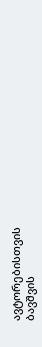ავტორებისთვის
ბავშვის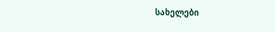სახელები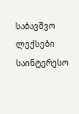საბავშვო ლექსები
საინტერესო